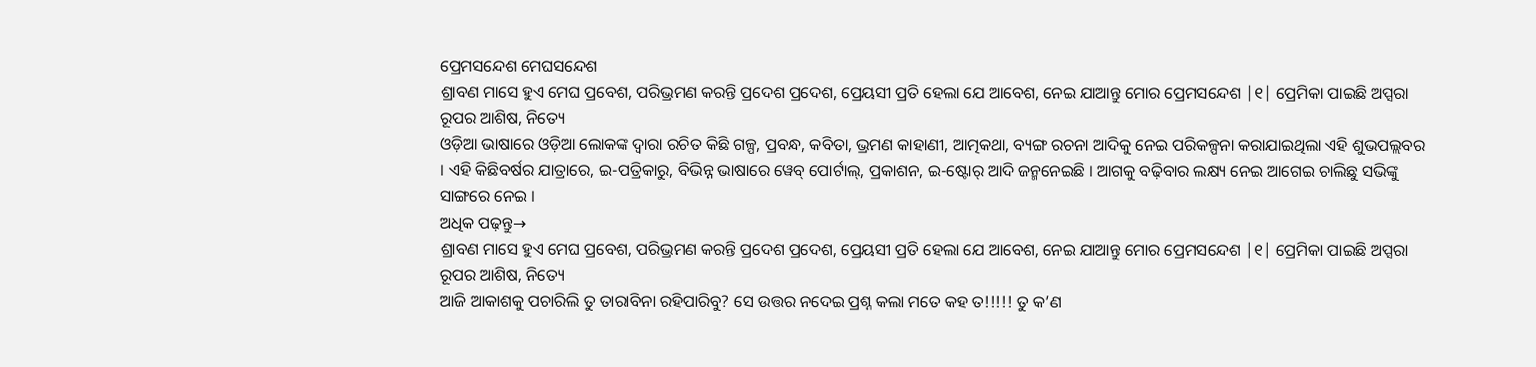ପ୍ରେମସନ୍ଦେଶ ମେଘସନ୍ଦେଶ
ଶ୍ରାବଣ ମାସେ ହୁଏ ମେଘ ପ୍ରବେଶ, ପରିଭ୍ରମଣ କରନ୍ତି ପ୍ରଦେଶ ପ୍ରଦେଶ, ପ୍ରେୟସୀ ପ୍ରତି ହେଲା ଯେ ଆବେଶ, ନେଇ ଯାଆନ୍ତୁ ମୋର ପ୍ରେମସନ୍ଦେଶ |୧| ପ୍ରେମିକା ପାଇଛି ଅପ୍ସରା ରୂପର ଆଶିଷ, ନିତ୍ୟେ
ଓଡ଼ିଆ ଭାଷାରେ ଓଡ଼ିଆ ଲୋକଙ୍କ ଦ୍ୱାରା ରଚିତ କିଛି ଗଳ୍ପ, ପ୍ରବନ୍ଧ, କବିତା, ଭ୍ରମଣ କାହାଣୀ, ଆତ୍ମକଥା, ବ୍ୟଙ୍ଗ ରଚନା ଆଦିକୁ ନେଇ ପରିକଳ୍ପନା କରାଯାଇଥିଲା ଏହି ଶୁଭପଲ୍ଲବର । ଏହି କିଛିବର୍ଷର ଯାତ୍ରାରେ, ଇ-ପତ୍ରିକାରୁ, ବିଭିନ୍ନ ଭାଷାରେ ୱେବ୍ ପୋର୍ଟାଲ୍, ପ୍ରକାଶନ, ଇ-ଷ୍ଟୋର୍ ଆଦି ଜନ୍ମନେଇଛି । ଆଗକୁ ବଢ଼ିବାର ଲକ୍ଷ୍ୟ ନେଇ ଆଗେଇ ଚାଲିଛୁ ସଭିଙ୍କୁ ସାଙ୍ଗରେ ନେଇ ।
ଅଧିକ ପଢ଼ନ୍ତୁ→
ଶ୍ରାବଣ ମାସେ ହୁଏ ମେଘ ପ୍ରବେଶ, ପରିଭ୍ରମଣ କରନ୍ତି ପ୍ରଦେଶ ପ୍ରଦେଶ, ପ୍ରେୟସୀ ପ୍ରତି ହେଲା ଯେ ଆବେଶ, ନେଇ ଯାଆନ୍ତୁ ମୋର ପ୍ରେମସନ୍ଦେଶ |୧| ପ୍ରେମିକା ପାଇଛି ଅପ୍ସରା ରୂପର ଆଶିଷ, ନିତ୍ୟେ
ଆଜି ଆକାଶକୁ ପଚାରିଲି ତୁ ତାରାବିନା ରହିପାରିବୁ? ସେ ଉତ୍ତର ନଦେଇ ପ୍ରଶ୍ନ କଲା ମତେ କହ ତ!!!!! ତୁ କ’ଣ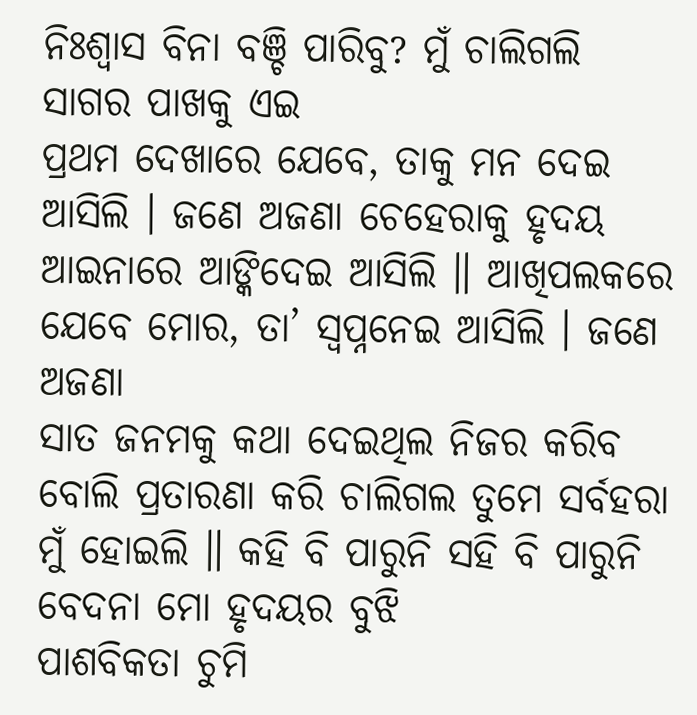ନିଃଶ୍ୱାସ ବିନା ବଞ୍ଚି ପାରିବୁ? ମୁଁ ଚାଲିଗଲି ସାଗର ପାଖକୁ ଏଇ
ପ୍ରଥମ ଦେଖାରେ ଯେବେ, ତାକୁ ମନ ଦେଇ ଆସିଲି । ଜଣେ ଅଜଣା ଚେହେରାକୁ ହୃଦୟ ଆଇନାରେ ଆଙ୍କିଦେଇ ଆସିଲି ॥ ଆଖିପଲକରେ ଯେବେ ମୋର, ତା’ ସ୍ୱପ୍ନନେଇ ଆସିଲି । ଜଣେ ଅଜଣା
ସାତ ଜନମକୁ କଥା ଦେଇଥିଲ ନିଜର କରିବ ବୋଲି ପ୍ରତାରଣା କରି ଚାଲିଗଲ ତୁମେ ସର୍ବହରା ମୁଁ ହୋଇଲି ॥ କହି ବି ପାରୁନି ସହି ବି ପାରୁନି ବେଦନା ମୋ ହୃଦୟର ବୁଝି
ପାଶବିକତା ଚୁମି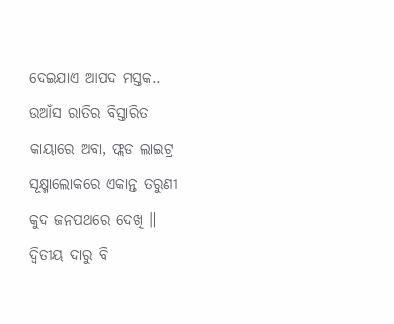ଦେଇଯାଏ ଆପଦ ମସ୍ତକ.. ଉଆଁସ ରାତିର ବିସ୍ତାରିତ କାୟାରେ ଅବା, ଫ୍ଲଡ ଲାଇଟ୍ର ସୂକ୍ଷ୍ମାଲୋକରେ ଏକାନ୍ତ ତରୁଣୀ କୁଦ ଜନପଥରେ ଦେଖି ॥ ଦ୍ୱିତୀୟ ଦାରୁ ବି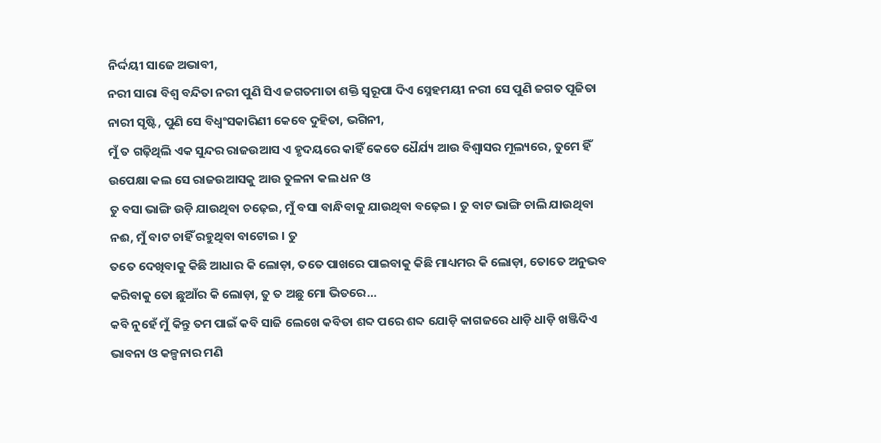ନିର୍ଦ୍ଦୟୀ ସାଜେ ଅଭାବୀ,
ନରୀ ସାରା ବିଶ୍ୱ ବନ୍ଦିତା ନରୀ ପୁଣି ସିଏ ଜଗତମାତା ଶକ୍ତି ସ୍ୱରୂପା ଦିଏ ସ୍ନେହମୟୀ ନରୀ ସେ ପୁଣି ଜଗତ ପୂଜିତା ନାରୀ ସୃଷ୍ଟି, ପୁଣି ସେ ବିଧ୍ୱଂସକାରିଣୀ କେବେ ଦୁହିତା, ଭଗିନୀ,
ମୁଁ ତ ଗଢ଼ିଥିଲି ଏକ ସୁନ୍ଦର ରାଜଉଆସ ଏ ହୃଦୟରେ କାହିଁ କେତେ ଧୈର୍ଯ୍ୟ ଆଉ ବିଶ୍ୱାସର ମୂଲ୍ୟରେ, ତୁମେ ହିଁ ଉପେକ୍ଷା କଲ ସେ ରାଜଉଆସକୁ ଆଉ ତୁଳନା କଲ ଧନ ଓ
ତୁ ବସା ଭାଙ୍ଗି ଉଡ଼ି ଯାଉଥିବା ଚଢ଼େଇ, ମୁଁ ବସା ବାନ୍ଧିବାକୁ ଯାଉଥିବା ବଢ଼େଇ । ତୁ ବାଟ ଭାଙ୍ଗି ଚାଲି ଯାଉଥିବା ନଈ, ମୁଁ ବାଟ ଚାହିଁ ରହୁଥିବା ବାଟୋଇ । ତୁ
ତତେ ଦେଖିବାକୁ କିଛି ଆଧାର କି ଲୋଡ଼ା, ତତେ ପାଖରେ ପାଇବାକୁ କିଛି ମାଧ୍ୟମର କି ଲୋଡ଼ା, ତୋତେ ଅନୁଭବ କରିବାକୁ ତୋ ଛୁଆଁର କି ଲୋଡ଼ା, ତୁ ତ ଅଛୁ ମୋ ଭିତରେ…
କବି ନୁହେଁ ମୁଁ କିନ୍ତୁ ତମ ପାଇଁ କବି ସାଜି ଲେଖେ କବିତା ଶବ୍ଦ ପରେ ଶବ୍ଦ ଯୋଡ଼ି କାଗଜରେ ଧାଡ଼ି ଧାଡ଼ି ଖଞ୍ଜିଦିଏ ଭାବନା ଓ କଳ୍ପନାର ମଣି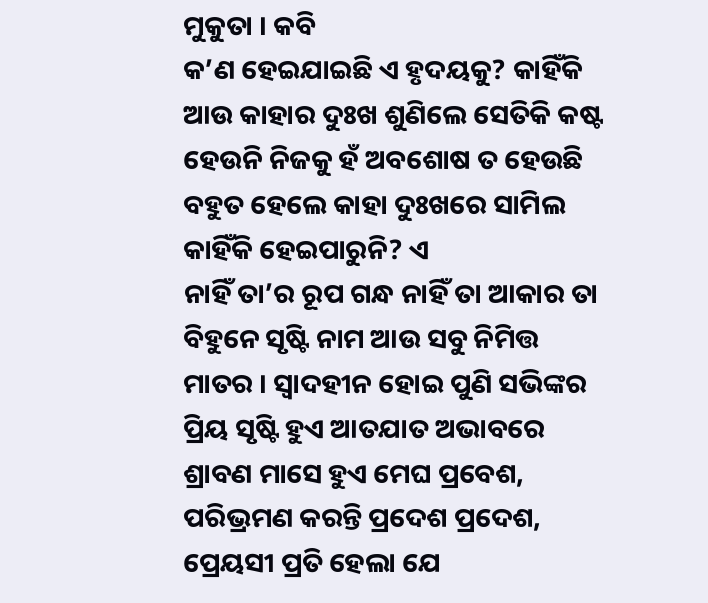ମୁକୁତା । କବି
କ’ଣ ହେଇଯାଇଛି ଏ ହୃଦୟକୁ? କାହିଁକି ଆଉ କାହାର ଦୁଃଖ ଶୁଣିଲେ ସେତିକି କଷ୍ଟ ହେଉନି ନିଜକୁ ହଁ ଅବଶୋଷ ତ ହେଉଛି ବହୁତ ହେଲେ କାହା ଦୁଃଖରେ ସାମିଲ କାହିଁକି ହେଇପାରୁନି? ଏ
ନାହିଁ ତା’ର ରୂପ ଗନ୍ଧ ନାହିଁ ତା ଆକାର ତା ବିହୁନେ ସୃଷ୍ଟି ନାମ ଆଉ ସବୁ ନିମିତ୍ତ ମାତର । ସ୍ୱାଦହୀନ ହୋଇ ପୁଣି ସଭିଙ୍କର ପ୍ରିୟ ସୃଷ୍ଟି ହୁଏ ଆତଯାତ ଅଭାବରେ
ଶ୍ରାବଣ ମାସେ ହୁଏ ମେଘ ପ୍ରବେଶ, ପରିଭ୍ରମଣ କରନ୍ତି ପ୍ରଦେଶ ପ୍ରଦେଶ, ପ୍ରେୟସୀ ପ୍ରତି ହେଲା ଯେ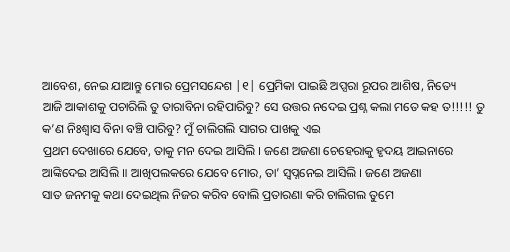ଆବେଶ, ନେଇ ଯାଆନ୍ତୁ ମୋର ପ୍ରେମସନ୍ଦେଶ |୧| ପ୍ରେମିକା ପାଇଛି ଅପ୍ସରା ରୂପର ଆଶିଷ, ନିତ୍ୟେ
ଆଜି ଆକାଶକୁ ପଚାରିଲି ତୁ ତାରାବିନା ରହିପାରିବୁ? ସେ ଉତ୍ତର ନଦେଇ ପ୍ରଶ୍ନ କଲା ମତେ କହ ତ!!!!! ତୁ କ’ଣ ନିଃଶ୍ୱାସ ବିନା ବଞ୍ଚି ପାରିବୁ? ମୁଁ ଚାଲିଗଲି ସାଗର ପାଖକୁ ଏଇ
ପ୍ରଥମ ଦେଖାରେ ଯେବେ, ତାକୁ ମନ ଦେଇ ଆସିଲି । ଜଣେ ଅଜଣା ଚେହେରାକୁ ହୃଦୟ ଆଇନାରେ ଆଙ୍କିଦେଇ ଆସିଲି ॥ ଆଖିପଲକରେ ଯେବେ ମୋର, ତା’ ସ୍ୱପ୍ନନେଇ ଆସିଲି । ଜଣେ ଅଜଣା
ସାତ ଜନମକୁ କଥା ଦେଇଥିଲ ନିଜର କରିବ ବୋଲି ପ୍ରତାରଣା କରି ଚାଲିଗଲ ତୁମେ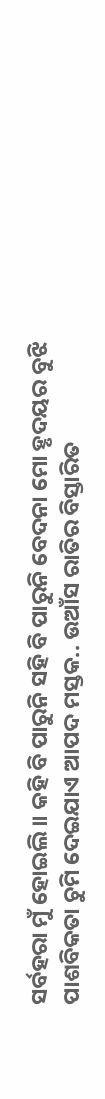ସର୍ବହରା ମୁଁ ହୋଇଲି ॥ କହି ବି ପାରୁନି ସହି ବି ପାରୁନି ବେଦନା ମୋ ହୃଦୟର ବୁଝି
ପାଶବିକତା ଚୁମି ଦେଇଯାଏ ଆପଦ ମସ୍ତକ.. ଉଆଁସ ରାତିର ବିସ୍ତାରିତ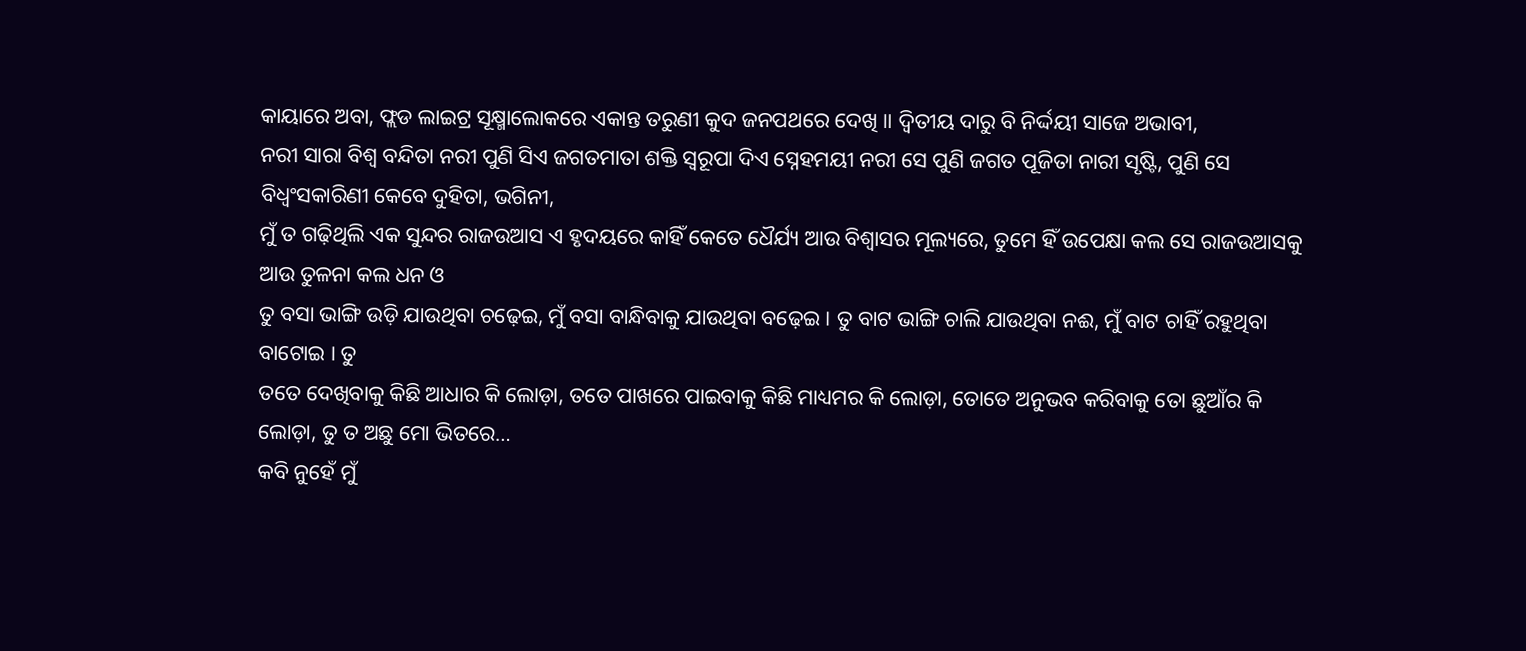କାୟାରେ ଅବା, ଫ୍ଲଡ ଲାଇଟ୍ର ସୂକ୍ଷ୍ମାଲୋକରେ ଏକାନ୍ତ ତରୁଣୀ କୁଦ ଜନପଥରେ ଦେଖି ॥ ଦ୍ୱିତୀୟ ଦାରୁ ବି ନିର୍ଦ୍ଦୟୀ ସାଜେ ଅଭାବୀ,
ନରୀ ସାରା ବିଶ୍ୱ ବନ୍ଦିତା ନରୀ ପୁଣି ସିଏ ଜଗତମାତା ଶକ୍ତି ସ୍ୱରୂପା ଦିଏ ସ୍ନେହମୟୀ ନରୀ ସେ ପୁଣି ଜଗତ ପୂଜିତା ନାରୀ ସୃଷ୍ଟି, ପୁଣି ସେ ବିଧ୍ୱଂସକାରିଣୀ କେବେ ଦୁହିତା, ଭଗିନୀ,
ମୁଁ ତ ଗଢ଼ିଥିଲି ଏକ ସୁନ୍ଦର ରାଜଉଆସ ଏ ହୃଦୟରେ କାହିଁ କେତେ ଧୈର୍ଯ୍ୟ ଆଉ ବିଶ୍ୱାସର ମୂଲ୍ୟରେ, ତୁମେ ହିଁ ଉପେକ୍ଷା କଲ ସେ ରାଜଉଆସକୁ ଆଉ ତୁଳନା କଲ ଧନ ଓ
ତୁ ବସା ଭାଙ୍ଗି ଉଡ଼ି ଯାଉଥିବା ଚଢ଼େଇ, ମୁଁ ବସା ବାନ୍ଧିବାକୁ ଯାଉଥିବା ବଢ଼େଇ । ତୁ ବାଟ ଭାଙ୍ଗି ଚାଲି ଯାଉଥିବା ନଈ, ମୁଁ ବାଟ ଚାହିଁ ରହୁଥିବା ବାଟୋଇ । ତୁ
ତତେ ଦେଖିବାକୁ କିଛି ଆଧାର କି ଲୋଡ଼ା, ତତେ ପାଖରେ ପାଇବାକୁ କିଛି ମାଧ୍ୟମର କି ଲୋଡ଼ା, ତୋତେ ଅନୁଭବ କରିବାକୁ ତୋ ଛୁଆଁର କି ଲୋଡ଼ା, ତୁ ତ ଅଛୁ ମୋ ଭିତରେ…
କବି ନୁହେଁ ମୁଁ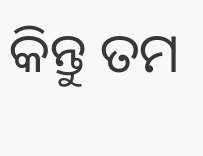କିନ୍ତୁ ତମ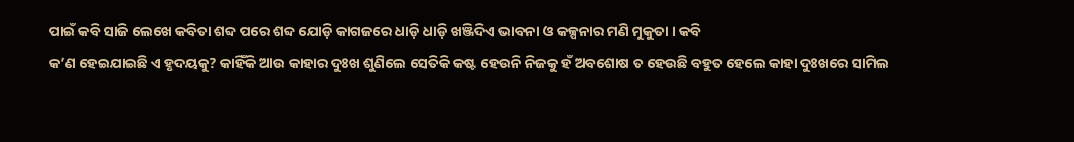ପାଇଁ କବି ସାଜି ଲେଖେ କବିତା ଶବ୍ଦ ପରେ ଶବ୍ଦ ଯୋଡ଼ି କାଗଜରେ ଧାଡ଼ି ଧାଡ଼ି ଖଞ୍ଜିଦିଏ ଭାବନା ଓ କଳ୍ପନାର ମଣି ମୁକୁତା । କବି
କ’ଣ ହେଇଯାଇଛି ଏ ହୃଦୟକୁ? କାହିଁକି ଆଉ କାହାର ଦୁଃଖ ଶୁଣିଲେ ସେତିକି କଷ୍ଟ ହେଉନି ନିଜକୁ ହଁ ଅବଶୋଷ ତ ହେଉଛି ବହୁତ ହେଲେ କାହା ଦୁଃଖରେ ସାମିଲ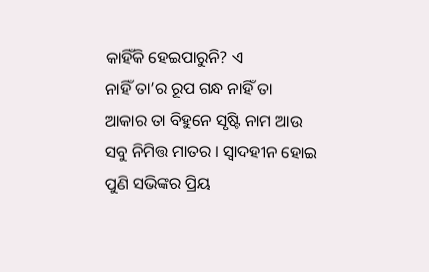କାହିଁକି ହେଇପାରୁନି? ଏ
ନାହିଁ ତା’ର ରୂପ ଗନ୍ଧ ନାହିଁ ତା ଆକାର ତା ବିହୁନେ ସୃଷ୍ଟି ନାମ ଆଉ ସବୁ ନିମିତ୍ତ ମାତର । ସ୍ୱାଦହୀନ ହୋଇ ପୁଣି ସଭିଙ୍କର ପ୍ରିୟ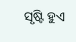ସୃଷ୍ଟି ହୁଏ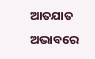ଆତଯାତ ଅଭାବରେ